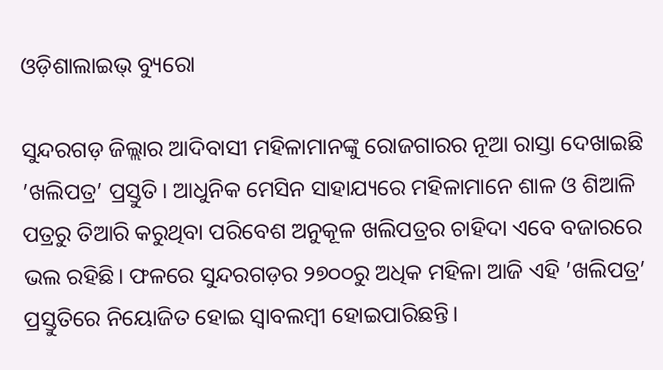ଓଡ଼ିଶାଲାଇଭ୍ ବ୍ୟୁରୋ

ସୁନ୍ଦରଗଡ଼ ଜିଲ୍ଲାର ଆଦିବାସୀ ମହିଳାମାନଙ୍କୁ ରୋଜଗାରର ନୂଆ ରାସ୍ତା ଦେଖାଇଛି ’ଖଲିପତ୍ର’ ପ୍ରସ୍ତୁତି। ଆଧୁନିକ ମେସିନ ସାହାଯ୍ୟରେ ମହିଳାମାନେ ଶାଳ ଓ ଶିଆଳି ପତ୍ରରୁ ତିଆରି କରୁଥିବା ପରିବେଶ ଅନୁକୂଳ ଖଲିପତ୍ରର ଚାହିଦା ଏବେ ବଜାରରେ ଭଲ ରହିଛି। ଫଳରେ ସୁନ୍ଦରଗଡ଼ର ୨୭୦୦ରୁ ଅଧିକ ମହିଳା ଆଜି ଏହି ’ଖଲିପତ୍ର’ ପ୍ରସ୍ତୁତିରେ ନିୟୋଜିତ ହୋଇ ସ୍ୱାବଲମ୍ବୀ ହୋଇପାରିଛନ୍ତି।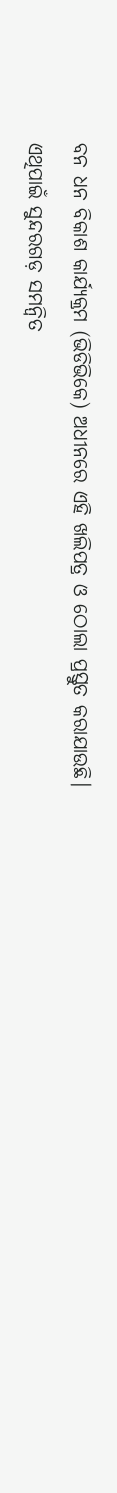ବନ ଧନ ବିକାଶ କାର୍ଯ୍ୟକ୍ରମ (ଭିଡିଭିକେ) ଅଧୀନରେ ଏହି ଖଲିପତ୍ର ଓ ଠୋଲା ପ୍ରସ୍ତୁତ କରାଯାଉଛି। ଏଥିପାଇଁ ସୁନ୍ଦରଗଡ଼ ସମନ୍ୱିତ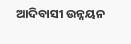ଆଦିବାସୀ ଉନ୍ନୟନ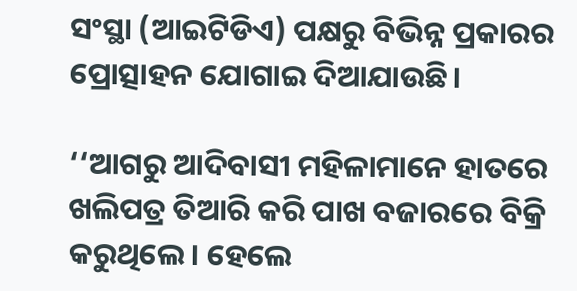ସଂସ୍ଥା (ଆଇଟିଡିଏ) ପକ୍ଷରୁ ବିଭିନ୍ନ ପ୍ରକାରର ପ୍ରୋତ୍ସାହନ ଯୋଗାଇ ଦିଆଯାଉଛି।

‘‘ଆଗରୁ ଆଦିବାସୀ ମହିଳାମାନେ ହାତରେ ଖଲିପତ୍ର ତିଆରି କରି ପାଖ ବଜାରରେ ବିକ୍ରି କରୁଥିଲେ। ହେଲେ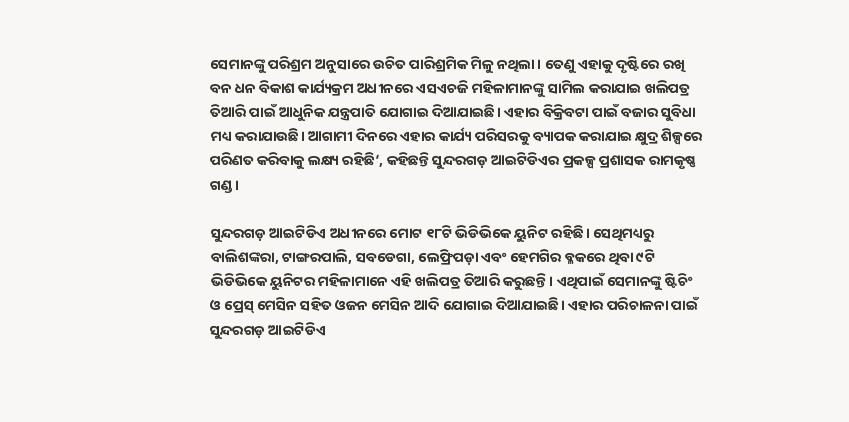ସେମାନଙ୍କୁ ପରିଶ୍ରମ ଅନୁସାରେ ଉଚିତ ପାରିଶ୍ରମିକ ମିଳୁ ନଥିଲା। ତେଣୁ ଏହାକୁ ଦୃଷ୍ଟିରେ ରଖି ବନ ଧନ ବିକାଶ କାର୍ଯ୍ୟକ୍ରମ ଅଧୀନରେ ଏସଏଚଜି ମହିଳାମାନଙ୍କୁ ସାମିଲ କରାଯାଇ ଖଲିପତ୍ର ତିଆରି ପାଇଁ ଆଧୁନିକ ଯନ୍ତ୍ରପାତି ଯୋଗାଇ ଦିଆଯାଇଛି। ଏହାର ବିକ୍ରିବଟା ପାଇଁ ବଜାର ସୁବିଧା ମଧ୍ୟ କରାଯାଉଛି। ଆଗାମୀ ଦିନରେ ଏହାର କାର୍ଯ୍ୟ ପରିସରକୁ ବ୍ୟାପକ କରାଯାଇ କ୍ଷୁଦ୍ର ଶିଳ୍ପରେ ପରିଣତ କରିବାକୁ ଲକ୍ଷ୍ୟ ରହିଛି‘, କହିଛନ୍ତି ସୁନ୍ଦରଗଡ଼ ଆଇଟିଡିଏର ପ୍ରକଳ୍ପ ପ୍ରଶାସକ ରାମକୃଷ୍ଣ ଗଣ୍ଡ।

ସୁନ୍ଦରଗଡ଼ ଆଇଟିଡିଏ ଅଧୀନରେ ମୋଟ ୧୮ଟି ଭିଡିଭିକେ ୟୁନିଟ ରହିଛି। ସେଥିମଧ୍ୟରୁ ବାଲିଶଙ୍କରା, ଟାଙ୍ଗରପାଲି, ସବଡେଗା, ଲେଫ୍ରିପଡ଼ା ଏବଂ ହେମଗିର ବ୍ଳକରେ ଥିବା ୯ଟି ଭିଡିଭିକେ ୟୁନିଟର ମହିଳାମାନେ ଏହି ଖଲିପତ୍ର ତିଆରି କରୁଛନ୍ତି। ଏଥିପାଇଁ ସେମାନଙ୍କୁ ଷ୍ଟିଚିଂ ଓ ପ୍ରେସ୍ ମେସିନ ସହିତ ଓଜନ ମେସିନ ଆଦି ଯୋଗାଇ ଦିଆଯାଇଛି। ଏହାର ପରିଚାଳନା ପାଇଁ ସୁନ୍ଦରଗଡ଼ ଆଇଟିଡିଏ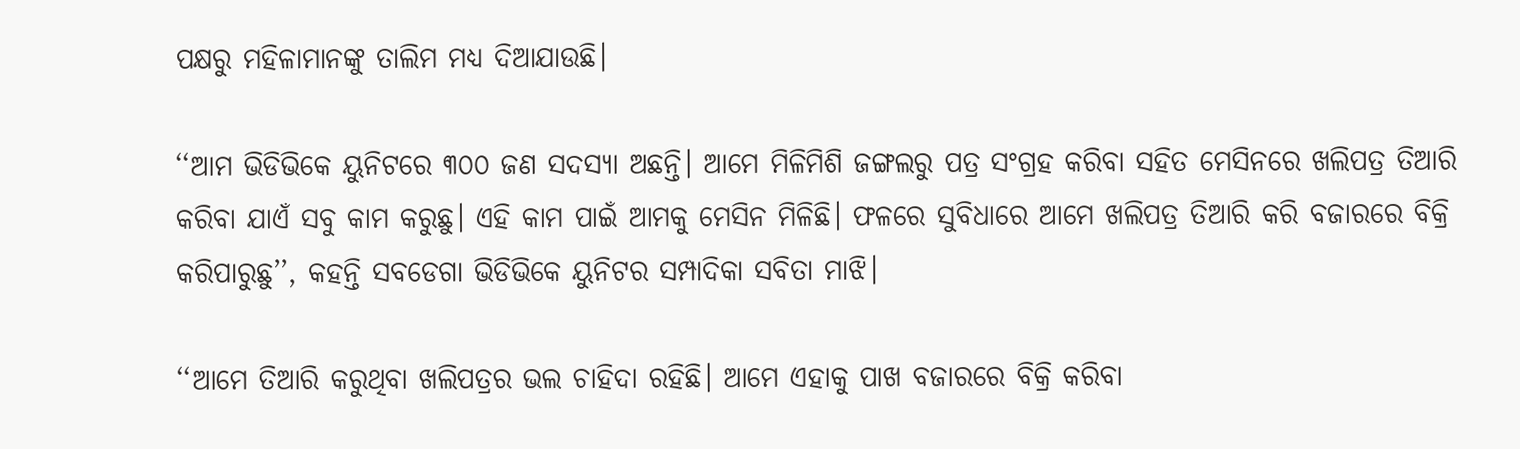ପକ୍ଷରୁ ମହିଳାମାନଙ୍କୁ ତାଲିମ ମଧ୍ୟ ଦିଆଯାଉଛି।

‘‘ଆମ ଭିଡିଭିକେ ୟୁନିଟରେ ୩୦୦ ଜଣ ସଦସ୍ୟା ଅଛନ୍ତି। ଆମେ ମିଳିମିଶି ଜଙ୍ଗଲରୁ ପତ୍ର ସଂଗ୍ରହ କରିବା ସହିତ ମେସିନରେ ଖଲିପତ୍ର ତିଆରି କରିବା ଯାଏଁ ସବୁ କାମ କରୁଛୁ। ଏହି କାମ ପାଇଁ ଆମକୁ ମେସିନ ମିଳିଛି। ଫଳରେ ସୁବିଧାରେ ଆମେ ଖଲିପତ୍ର ତିଆରି କରି ବଜାରରେ ବିକ୍ରି କରିପାରୁଛୁ’’, କହନ୍ତି ସବଡେଗା ଭିଡିଭିକେ ୟୁନିଟର ସମ୍ପାଦିକା ସବିତା ମାଝି।

‘‘ଆମେ ତିଆରି କରୁଥିବା ଖଲିପତ୍ରର ଭଲ ଚାହିଦା ରହିଛି। ଆମେ ଏହାକୁ ପାଖ ବଜାରରେ ବିକ୍ରି କରିବା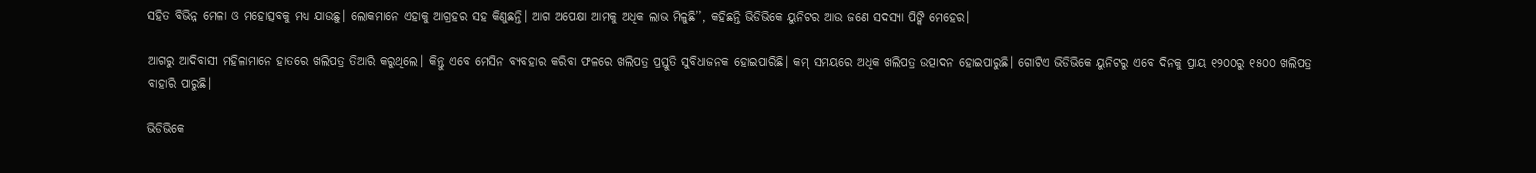ସହିତ ବିଭିନ୍ନ ମେଳା ଓ ମହୋତ୍ସବକୁ ମଧ୍ୟ ଯାଉଛୁ। ଲୋକମାନେ ଏହାକୁ ଆଗ୍ରହର ସହ କିଣୁଛନ୍ତି। ଆଗ ଅପେକ୍ଷା ଆମକୁ ଅଧିକ ଲାଭ ମିଳୁଛି’’, କହିଛନ୍ତି ଭିଡିଭିକେ ୟୁନିଟର ଆଉ ଜଣେ ସଦସ୍ୟା ପିଙ୍କି ମେହେର।

ଆଗରୁ ଆଦିବାସୀ ମହିଳାମାନେ ହାତରେ ଖଲିପତ୍ର ତିଆରି କରୁଥିଲେ। କିନ୍ତୁ ଏବେ ମେସିନ ବ୍ୟବହାର କରିବା ଫଳରେ ଖଲିପତ୍ର ପ୍ରସ୍ତୁତି ସୁବିଧାଜନକ ହୋଇପାରିଛି। କମ୍ ସମୟରେ ଅଧିକ ଖଲିପତ୍ର ଉତ୍ପାଦନ ହୋଇପାରୁଛି। ଗୋଟିଏ ଭିଡିଭିକେ ୟୁନିଟରୁ ଏବେ ଦିନକୁ ପ୍ରାୟ ୧୨୦୦ରୁ ୧୫୦୦ ଖଲିପତ୍ର ବାହାରି ପାରୁଛି।

ଭିଡିଭିକେ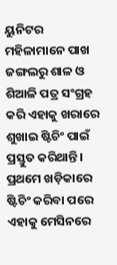ୟୁନିଟର ମହିଳାମାନେ ପାଖ ଜଙ୍ଗଲରୁ ଶାଳ ଓ ଶିଆଳି ପତ୍ର ସଂଗ୍ରହ କରି ଏହାକୁ ଖରାରେ ଶୁଖାଇ ଷ୍ଟିଚିଂ ପାଇଁ ପ୍ରସ୍ତୁତ କରିଥାନ୍ତି। ପ୍ରଥମେ ଖଡ଼ିକାରେ ଷ୍ଟିଚିଂ କରିବା ପରେ ଏହାକୁ ମେସିନରେ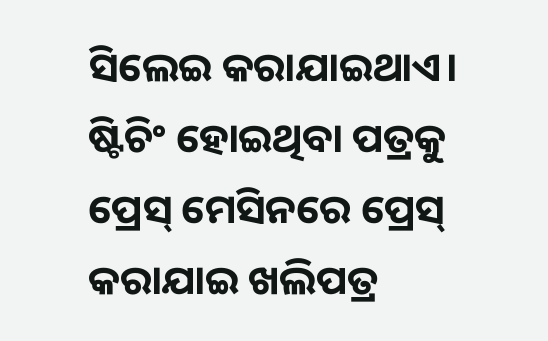ସିଲେଇ କରାଯାଇଥାଏ। ଷ୍ଟିଚିଂ ହୋଇଥିବା ପତ୍ରକୁ ପ୍ରେସ୍ ମେସିନରେ ପ୍ରେସ୍ କରାଯାଇ ଖଲିପତ୍ର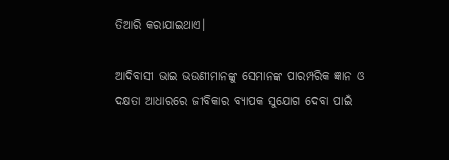ତିଆରି କରାଯାଇଥାଏ।

ଆଦିବାସୀ ଭାଇ ଭଉଣୀମାନଙ୍କୁ ସେମାନଙ୍କ ପାରମ୍ପରିକ ଜ୍ଞାନ ଓ ଦକ୍ଷତା ଆଧାରରେ ଜୀବିକାର ବ୍ୟାପକ ସୁଯୋଗ ଦେବା ପାଇଁ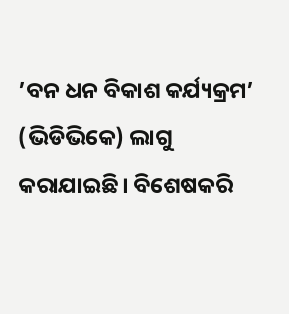’ବନ ଧନ ବିକାଶ କର୍ଯ୍ୟକ୍ରମ’ (ଭିଡିଭିକେ) ଲାଗୁ କରାଯାଇଛି। ବିଶେଷକରି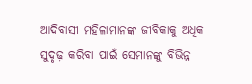ଆଦିବାସୀ ମହିଳାମାନଙ୍କ ଜୀବିକାକୁ ଅଧିକ ସୁଦୃଢ଼ କରିବା ପାଇଁ ସେମାନଙ୍କୁ ବିଭିନ୍ନ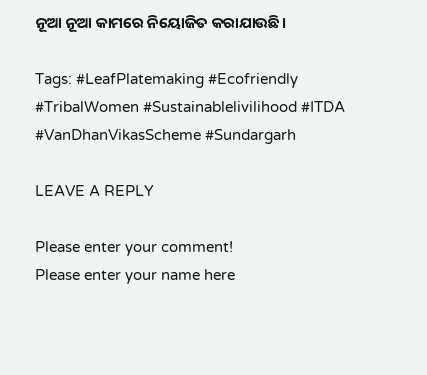ନୂଆ ନୂଆ କାମରେ ନିୟୋଜିତ କରାଯାଉଛି।

Tags: #LeafPlatemaking #Ecofriendly #TribalWomen #Sustainablelivilihood #ITDA #VanDhanVikasScheme #Sundargarh

LEAVE A REPLY

Please enter your comment!
Please enter your name here